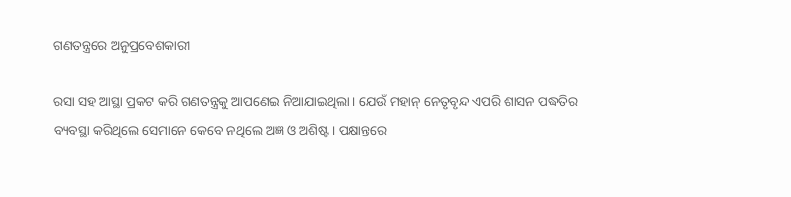ଗଣତନ୍ତ୍ରରେ ଅନୁପ୍ରବେଶକାରୀ

ରସା ସହ ଆସ୍ଥା ପ୍ରକଟ କରି ଗଣତନ୍ତ୍ରକୁ ଆପଣେଇ ନିଆଯାଇଥିଲା। ଯେଉଁ ମହାନ୍‌ ନେତୃବୃନ୍ଦ ଏପରି ଶାସନ ପଦ୍ଧତିର ବ୍ୟବସ୍ଥା କରିଥିଲେ ସେମାନେ କେବେ ନଥିଲେ ଅଜ୍ଞ ଓ ଅଶିଷ୍ଟ। ପକ୍ଷାନ୍ତରେ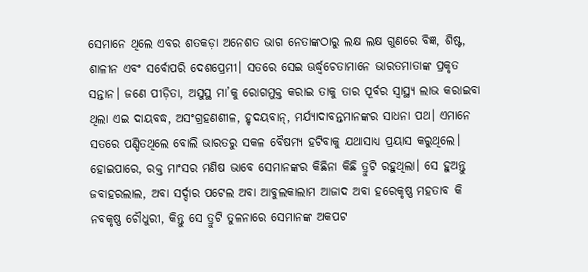ସେମାନେ ଥିଲେ ଏବର ଶତକଡ଼ା ଅନେଶତ ଭାଗ ନେତାଙ୍କଠାରୁ ଲକ୍ଷ ଲକ୍ଷ ଗୁଣରେ ବିଜ୍ଞ, ଶିଷ୍ଟ, ଶାଳୀନ ଏବଂ ସର୍ବୋପରି ଦେଶପ୍ରେମୀ। ସତରେ ସେଇ ଊର୍ଦ୍ଧ୍ୱଚେତାମାନେ ଭାରତମାତାଙ୍କ ପ୍ରକୃତ ସନ୍ତାନ। ଜଣେ ପୀଡ଼ିତା, ଅସୁସ୍ଥ ମା’କୁ ରୋଗମୁକ୍ତ କରାଇ ତାକୁ ତାର ପୂର୍ବର ସ୍ବାସ୍ଥ୍ୟ ଲାଭ କରାଇବା ଥିଲା ଏଇ ଦାୟବଦ୍ଧ, ଅସଂଗ୍ରହଣଶୀଳ, ହୃଦୟବାନ୍‌, ମର୍ଯ୍ୟାଦାବନ୍ତମାନଙ୍କର ସାଧନା ପଥ। ଏମାନେ ସତରେ ପଣ୍ଡିତଥିଲେ ବୋଲି ଭାରତରୁ ସକଳ ବୈଷମ୍ୟ ହଟିବାକୁ ଯଥାସାଧ୍ୟ ପ୍ରୟାସ କରୁଥିଲେ। ହୋଇପାରେ, ରକ୍ତ ମାଂସର ମଣିଷ ଭାବେ ସେମାନଙ୍କର କିଛିନା କିଛି ତ୍ରୁଟି ରହୁଥିଲା। ସେ ହୁଅନ୍ତୁ ଜବାହରଲାଲ, ଅବା ସର୍ଦ୍ଦାର ପଟେଲ ଅବା ଆବୁଲକାଲାମ ଆଜାଦ ଅବା ହରେକୃଷ୍ଣ ମହତାବ କି ନବକୃଷ୍ଣ ଚୌଧୁରୀ, କିନ୍ତୁ ସେ ତ୍ରୁଟି ତୁଳନାରେ ସେମାନଙ୍କ ଅକପଟ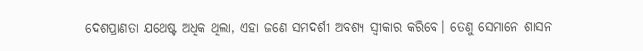ଦେଶପ୍ରାଣତା ଯଥେଷ୍ଟ ଅଧିକ ଥିଲା, ଏହା ଜଣେ ସମଦର୍ଶୀ ଅବଶ୍ୟ ସ୍ବୀକାର କରିବେ। ତେଣୁ ସେମାନେ ଶାସନ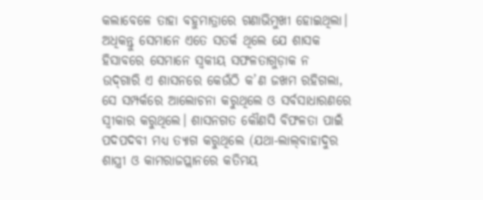କଲାବେଳେ ତାହା ବହୁମାତ୍ରାରେ ଗଣାଭିମୁଖୀ ହୋଇଥିଲା। ଅଧିକନ୍ତୁ ସେମାନେ ଏତେ ସତର୍କ ଥିଲେ ଯେ ଶାସକ ହିସାବରେ ସେମାନେ ସ୍ବକୀୟ ସଫଳତାଗୁଡ଼ାକ ନ ଉଦ୍‌ଗାରି ଏ ଶାସନରେ କେଉଁଠି କ’ଣ ଜଖମ ରହିଗଲା, ସେ ସମ୍ପର୍କରେ ଆଲୋଚନା କରୁଥିଲେ ଓ ସର୍ବସାଧାରଣରେ ସ୍ବୀକାର କରୁଥିଲେ। ଶାସନଗତ କୌଣସି ବିଫଳତା ପାଇଁ ପଦପଦବୀ ମଧ୍ୟ ତ୍ୟାଗ କରୁଥିଲେ (ଯଥା-ଲାଲ୍‌ବାହାଦୁର ଶାସ୍ତ୍ରୀ ଓ କାମରାଜପ୍ଲାନରେ କତିମୟ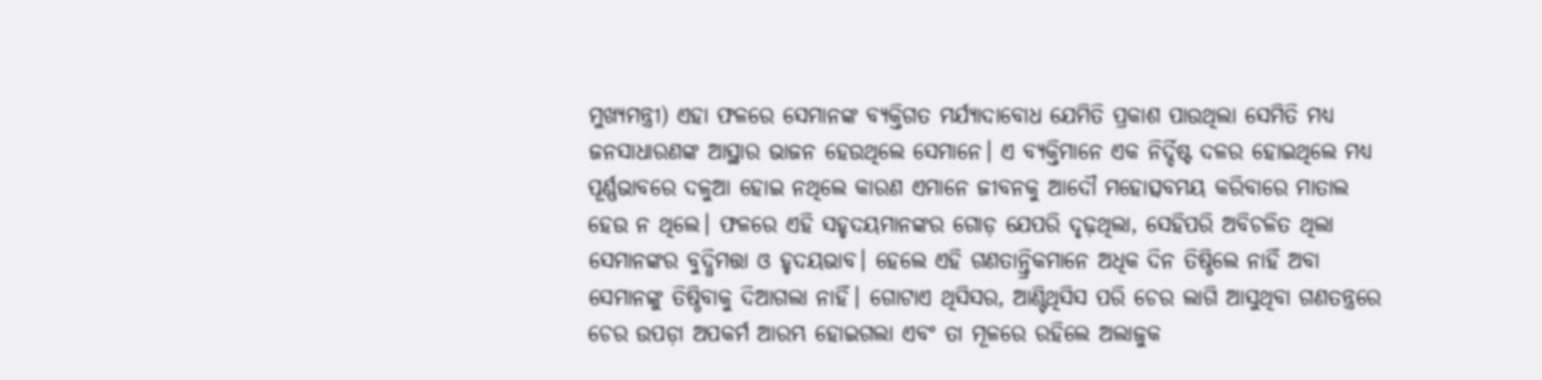ମୁଖ୍ୟମନ୍ତ୍ରୀ) ଏହା ଫଳରେ ସେମାନଙ୍କ ବ୍ୟକ୍ତିଗତ ମର୍ଯ୍ୟାଦାବୋଧ ଯେମିତି ପ୍ରକାଶ ପାଉଥିଲା ସେମିତି ମଧ୍ୟ ଜନସାଧାରଣଙ୍କ ଆସ୍ଥାର ଭାଜନ ହେଉଥିଲେ ସେମାନେ। ଏ ବ୍ୟକ୍ତିମାନେ ଏକ ନିର୍ଦ୍ଦିଷ୍ଟ ଦଳର ହୋଇଥିଲେ ମଧ୍ୟ ପୂର୍ଣ୍ଣଭାବରେ ଦଳୁଆ ହୋଇ ନଥିଲେ କାରଣ ଏମାନେ ଜୀବନକୁ ଆଦୌ ମହୋତ୍ସବମୟ କରିବାରେ ମାତାଲ ହେଉ ନ ଥିଲେ। ଫଳରେ ଏହି ସହୃଦୟମାନଙ୍କର ଗୋଡ଼ ଯେପରି ଦୃଢ଼ଥିଲା, ସେହିପରି ଅବିଚଳିତ ଥିଲା ସେମାନଙ୍କର ବୁଦ୍ଧିମତ୍ତା ଓ ହୃଦୟଭାବ। ହେଲେ ଏହି ଗଣତାନ୍ତ୍ରିକମାନେ ଅଧିକ ଦିନ ତିଷ୍ଠିଲେ ନାହିଁ ଅବା ସେମାନଙ୍କୁ ତିଷ୍ଠିବାକୁ ଦିଆଗଲା ନାହିଁ। ଗୋଟାଏ ଥିସିସର, ଆଣ୍ଟିଥିସିସ ପରି ଚେର ଲାଗି ଆସୁଥିବା ଗଣତନ୍ତ୍ରରେ ଚେର ଉପଡ଼ା ଅପକର୍ମ ଆରମ୍ଭ ହୋଇଗଲା ଏବଂ ତା ମୂଳରେ ରହିଲେ ଅଲାଜୁକ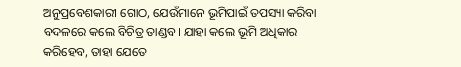ଅନୁପ୍ରବେଶକାରୀ ଗୋଠ, ଯେଉଁମାନେ ଭୂମିପାଇଁ ତପସ୍ୟା କରିବା ବଦଳରେ କଲେ ବିଚିତ୍ର ତାଣ୍ଡବ। ଯାହା କଲେ ଭୂମି ଅଧିକାର କରିହେବ, ତାହା ଯେତେ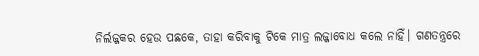ନିର୍ଲଜ୍ଜକର ହେଉ ପଛକେ, ତାହା କରିବାକୁ ଟିକେ ମାତ୍ର ଲଜ୍ଜାବୋଧ କଲେ ନାହିଁ। ଗଣତନ୍ତ୍ରରେ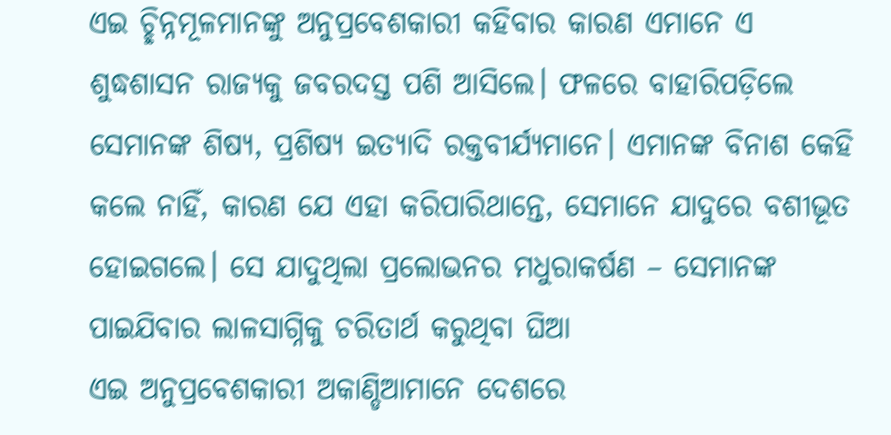ଏଇ ଚ୍ଛିନ୍ନମୂଳମାନଙ୍କୁ ଅନୁପ୍ରବେଶକାରୀ କହିବାର କାରଣ ଏମାନେ ଏ ଶୁଦ୍ଧଶାସନ ରାଜ୍ୟକୁ ଜବରଦସ୍ତ ପଶି ଆସିଲେ। ଫଳରେ ବାହାରିପଡ଼ିଲେ ସେମାନଙ୍କ ଶିଷ୍ୟ, ପ୍ରଶିଷ୍ୟ ଇତ୍ୟାଦି ରକ୍ତବୀର୍ଯ୍ୟମାନେ। ଏମାନଙ୍କ ବିନାଶ କେହି କଲେ ନାହିଁ, କାରଣ ଯେ ଏହା କରିପାରିଥାନ୍ତେ, ସେମାନେ ଯାଦୁରେ ବଶୀଭୂତ ହୋଇଗଲେ। ସେ ଯାଦୁଥିଲା ପ୍ରଲୋଭନର ମଧୁରାକର୍ଷଣ – ସେମାନଙ୍କ ପାଇଯିବାର ଲାଳସାଗ୍ନିକୁ ଚରିତାର୍ଥ କରୁଥିବା ଘିଆ
ଏଇ ଅନୁପ୍ରବେଶକାରୀ ଅକାଣ୍ଡିଆମାନେ ଦେଶରେ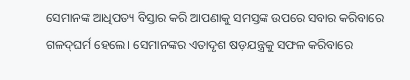ସେମାନଙ୍କ ଆଧିପତ୍ୟ ବିସ୍ତାର କରି ଆପଣାକୁ ସମସ୍ତଙ୍କ ଉପରେ ସବାର କରିବାରେ ଗଳଦ୍‌ଘର୍ମ ହେଲେ। ସେମାନଙ୍କର ଏତାଦୃଶ ଷଡ଼ଯନ୍ତ୍ରକୁ ସଫଳ କରିବାରେ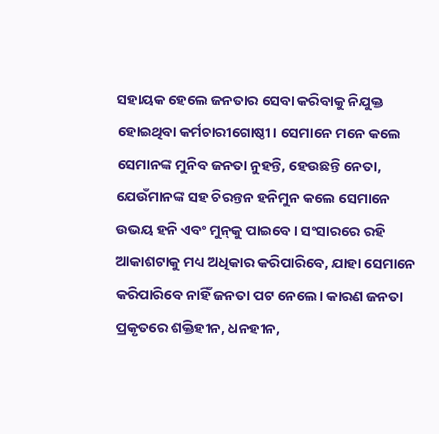ସହାୟକ ହେଲେ ଜନତାର ସେବା କରିବାକୁ ନିଯୁକ୍ତ ହୋଇଥିବା କର୍ମଚାରୀଗୋଷ୍ଠୀ। ସେମାନେ ମନେ କଲେ ସେମାନଙ୍କ ମୁନିବ ଜନତା ନୁହନ୍ତି, ହେଉଛନ୍ତି ନେତା, ଯେଉଁମାନଙ୍କ ସହ ଚିରନ୍ତନ ହନିମୁନ କଲେ ସେମାନେ ଉଭୟ ହନି ଏବଂ ମୁନ୍‌କୁ ପାଇବେ। ସଂସାରରେ ରହି ଆକାଶଟାକୁ ମଧ୍ୟ ଅଧିକାର କରିପାରିବେ, ଯାହା ସେମାନେ କରିପାରିବେ ନାହିଁ ଜନତା ପଟ ନେଲେ। କାରଣ ଜନତା ପ୍ରକୃତରେ ଶକ୍ତିହୀନ, ଧନହୀନ,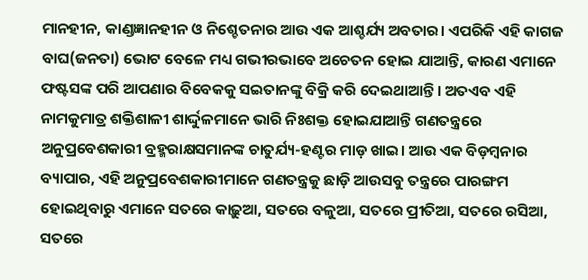ମାନହୀନ, କାଣ୍ଡଜ୍ଞାନହୀନ ଓ ନିଶ୍ଚେତନାର ଆଉ ଏକ ଆଶ୍ଚର୍ଯ୍ୟ ଅବତାର। ଏପରିକି ଏହି କାଗଜ ବାଘ(ଜନତା) ଭୋଟ ବେଳେ ମଧ୍ୟ ଗଭୀରଭାବେ ଅଚେତନ ହୋଇ ଯାଆନ୍ତି, କାରଣ ଏମାନେ ଫଷ୍ଟସଙ୍କ ପରି ଆପଣାର ବିବେକକୁ ସଇତାନଙ୍କୁ ବିକ୍ରି କରି ଦେଇଥାଆନ୍ତି। ଅତଏବ ଏହି ନାମକୁମାତ୍ର ଶକ୍ତିଶାଳୀ ଶାର୍ଦ୍ଦୁଳମାନେ ଭାରି ନିଃଶକ୍ତ ହୋଇଯାଆନ୍ତି ଗଣତନ୍ତ୍ରରେ ଅନୁପ୍ରବେଶକାରୀ ବ୍ରହ୍ମରାକ୍ଷସମାନଙ୍କ ଚାତୁର୍ଯ୍ୟ-ହଣ୍ଟର ମାଡ଼ ଖାଇ। ଆଉ ଏକ ବିଡ଼ମ୍ବନାର ବ୍ୟାପାର, ଏହି ଅନୁପ୍ରବେଶକାରୀମାନେ ଗଣତନ୍ତ୍ରକୁ ଛାଡ଼ି ଆଉସବୁ ତନ୍ତ୍ରରେ ପାରଙ୍ଗମ ହୋଇଥିବାରୁ ଏମାନେ ସତରେ କାଢ଼ୁଆ, ସତରେ ବଳୁଆ, ସତରେ ପ୍ରୀତିଆ, ସତରେ ରସିଆ, ସତରେ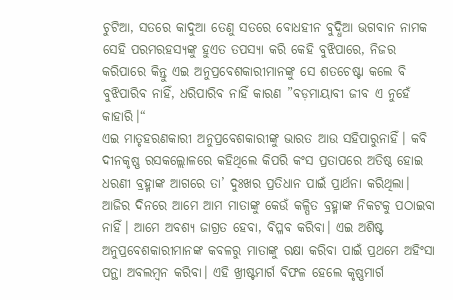ଚୁଟିଆ, ସତରେ କାଦୁଆ ତେଣୁ ସତରେ ବୋଧହୀନ ବୁଦ୍ଧିଆ ଭଗବାନ ନାମକ ସେହି ପରମରହସ୍ୟଙ୍କୁ ହୁଏତ ତପସ୍ୟା କରି କେହି ବୁଝିପାରେ, ନିଜର କରିପାରେ କିନ୍ତୁ ଏଇ ଅନୁପ୍ରବେଶକାରୀମାନଙ୍କୁ ସେ ଶତଚେଷ୍ଟା କଲେ ବି ବୁଝିପାରିବ ନାହିଁ, ଧରିପାରିବ ନାହିଁ କାରଣ ”ବଡ଼ମାୟାବୀ ଜୀବ ଏ ନୁହେଁ କାହାରି।“
ଏଇ ମାତୃହରଣକାରୀ ଅନୁପ୍ରବେଶକାରୀଙ୍କୁ ଭାରତ ଆଉ ସହିପାରୁନାହିଁ। କବି ଦୀନକୃଷ୍ଣ ରସକଲ୍ଲୋଳରେ କହିଥିଲେ କିପରି କଂସ ପ୍ରତାପରେ ଅତିଷ୍ଠ ହୋଇ ଧରଣୀ ବ୍ରହ୍ମାଙ୍କ ଆଗରେ ତା’ ଦୁଃଖର ପ୍ରତିଧାନ ପାଇଁ ପ୍ରାର୍ଥନା କରିଥିଲା। ଆଜିର ଦିନରେ ଆମେ ଆମ ମାତାଙ୍କୁ କେଉଁ କଳ୍ପିତ ବ୍ରହ୍ମାଙ୍କ ନିକଟକୁ ପଠାଇବା ନାହିଁ। ଆମେ ଅବଶ୍ୟ ଜାଗ୍ରତ ହେବା, ବିପ୍ଳବ କରିବା। ଏଇ ଅଶିଷ୍ଟ ଅନୁପ୍ରବେଶକାରୀମାନଙ୍କ କବଳରୁ ମାତାଙ୍କୁ ରକ୍ଷା କରିବା ପାଇଁ ପ୍ରଥମେ ଅହିଂସା ପନ୍ଥା ଅବଲମ୍ବନ କରିବା। ଏହି ଖ୍ରୀଷ୍ଟମାର୍ଗ ବିଫଳ ହେଲେ କୃଷ୍ଣମାର୍ଗ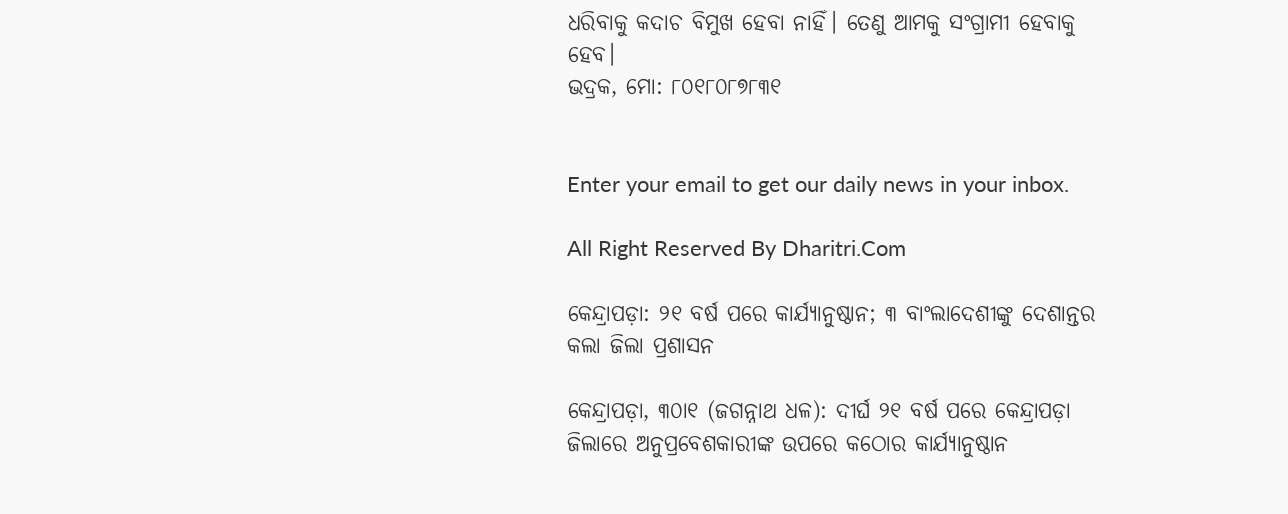ଧରିବାକୁ କଦାଚ ବିମୁଖ ହେବା ନାହିଁ। ତେଣୁ ଆମକୁ ସଂଗ୍ରାମୀ ହେବାକୁ ହେବ।
ଭଦ୍ରକ, ମୋ: ୮୦୧୮୦୮୭୮୩୧


Enter your email to get our daily news in your inbox.

All Right Reserved By Dharitri.Com

କେନ୍ଦ୍ରାପଡ଼ା: ୨୧ ବର୍ଷ ପରେ କାର୍ଯ୍ୟାନୁଷ୍ଠାନ; ୩ ବାଂଲାଦେଶୀଙ୍କୁ ଦେଶାନ୍ତର କଲା ଜିଲା ପ୍ରଶାସନ

କେନ୍ଦ୍ରାପଡ଼ା, ୩୦ା୧ (ଜଗନ୍ନାଥ ଧଳ): ଦୀର୍ଘ ୨୧ ବର୍ଷ ପରେ କେନ୍ଦ୍ରାପଡ଼ା ଜିଲାରେ ଅନୁପ୍ରବେଶକାରୀଙ୍କ ଉପରେ କଠୋର କାର୍ଯ୍ୟାନୁଷ୍ଠାନ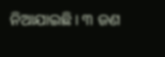ନିଆଯାଇଛି। ୩ ଜଣ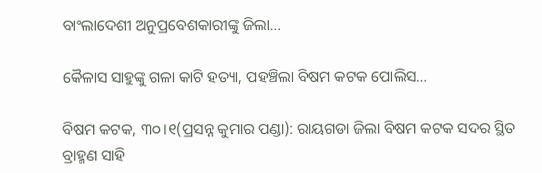ବାଂଲାଦେଶୀ ଅନୁପ୍ରବେଶକାରୀଙ୍କୁ ଜିଲା…

କୈଳାସ ସାହୁଙ୍କୁ ଗଳା କାଟି ହତ୍ୟା, ପହଞ୍ଚିଲା ବିଷମ କଟକ ପୋଲିସ…

ବିଷମ କଟକ, ୩୦।୧(ପ୍ରସନ୍ନ କୁମାର ପଣ୍ଡା): ରାୟଗଡା ଜିଲା ବିଷମ କଟକ ସଦର ସ୍ଥିତ ବ୍ରାହ୍ମଣ ସାହି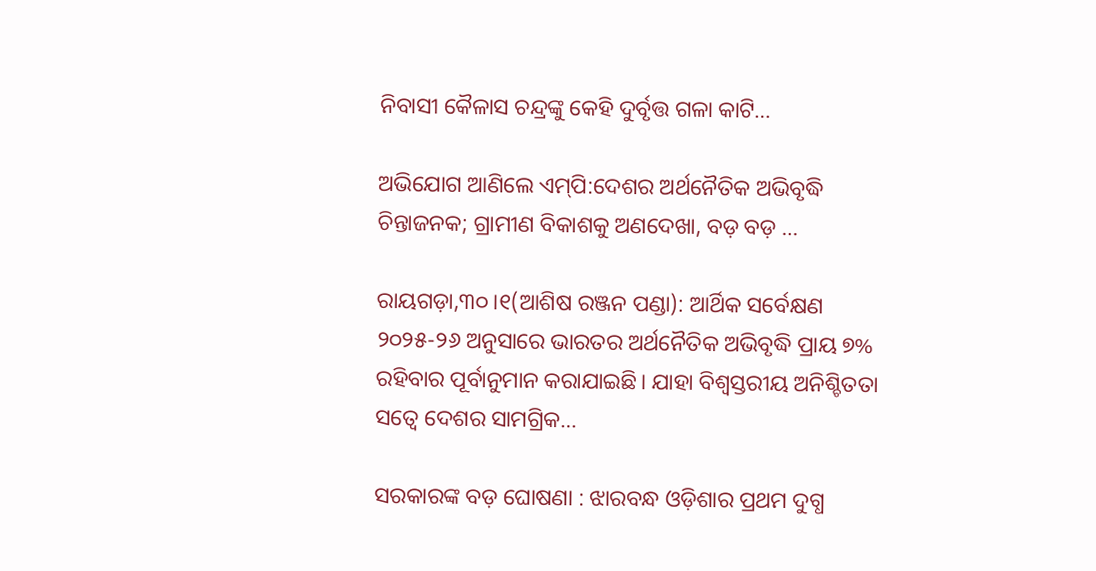ନିବାସୀ କୈଳାସ ଚନ୍ଦ୍ରଙ୍କୁ କେହି ଦୁର୍ବୃତ୍ତ ଗଳା କାଟି…

ଅଭିଯୋଗ ଆଣିଲେ ଏମ୍‌ପି:ଦେଶର ଅର୍ଥନୈତିକ ଅଭିବୃଦ୍ଧି ଚିନ୍ତାଜନକ; ଗ୍ରାମୀଣ ବିକାଶକୁ ଅଣଦେଖା, ବଡ଼ ବଡ଼ …

ରାୟଗଡ଼ା,୩୦।୧(ଆଶିଷ ରଞ୍ଜନ ପଣ୍ଡା): ଆର୍ଥିକ ସର୍ବେକ୍ଷଣ ୨୦୨୫-୨୬ ଅନୁସାରେ ଭାରତର ଅର୍ଥନୈତିକ ଅଭିବୃଦ୍ଧି ପ୍ରାୟ ୭% ରହିବାର ପୂର୍ବାନୁମାନ କରାଯାଇଛି। ଯାହା ବିଶ୍ୱସ୍ତରୀୟ ଅନିଶ୍ଚିତତା ସତ୍ୱେ ଦେଶର ସାମଗ୍ରିକ…

ସରକାରଙ୍କ ବଡ଼ ଘୋଷଣା : ଝାରବନ୍ଧ ଓଡ଼ିଶାର ପ୍ରଥମ ଦୁଗ୍ଧ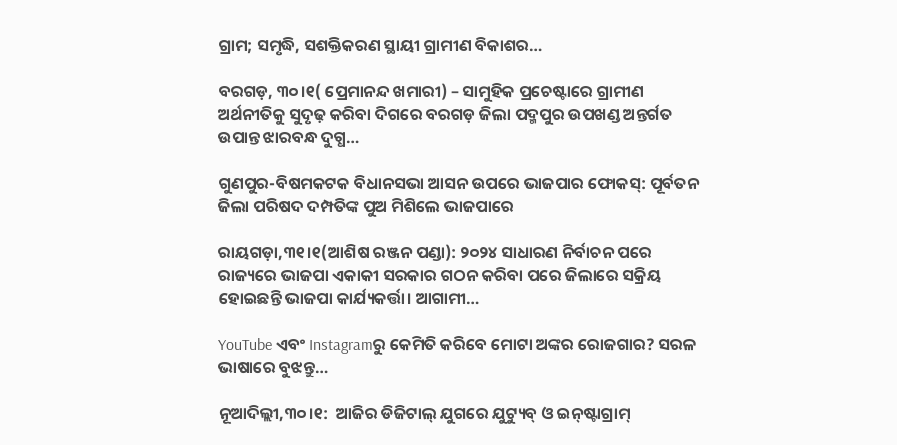ଗ୍ରାମ; ସମୃଦ୍ଧି, ସଶକ୍ତିକରଣ ସ୍ଥାୟୀ ଗ୍ରାମୀଣ ବିକାଶର…

ବରଗଡ଼, ୩୦।୧( ପ୍ରେମାନନ୍ଦ ଖମାରୀ) – ସାମୁହିକ ପ୍ରଚେଷ୍ଟାରେ ଗ୍ରାମୀଣ ଅର୍ଥନୀତିକୁ ସୁଦୃଢ଼ କରିବା ଦିଗରେ ବରଗଡ଼ ଜିଲା ପଦ୍ମପୁର ଉପଖଣ୍ଡ ଅନ୍ତର୍ଗତ ଉପାନ୍ତ ଝାରବନ୍ଧ ଦୁଗ୍ଧ…

ଗୁଣପୁର-ବିଷମକଟକ ବିଧାନସଭା ଆସନ ଉପରେ ଭାଜପାର ଫୋକସ୍‌: ପୂର୍ବତନ ଜିଲା ପରିଷଦ ଦମ୍ପତିଙ୍କ ପୁଅ ମିଶିଲେ ଭାଜପାରେ

ରାୟଗଡ଼ା,୩୧।୧(ଆଶିଷ ରଞ୍ଜନ ପଣ୍ଡା): ୨୦୨୪ ସାଧାରଣ ନିର୍ବାଚନ ପରେ ରାଜ୍ୟରେ ଭାଜପା ଏକାକୀ ସରକାର ଗଠନ କରିବା ପରେ ଜିଲାରେ ସକ୍ରିୟ ହୋଇଛନ୍ତି ଭାଜପା କାର୍ଯ୍ୟକର୍ତ୍ତା। ଆଗାମୀ…

YouTube ଏବଂ Instagramରୁ କେମିତି କରିବେ ମୋଟା ଅଙ୍କର ରୋଜଗାର? ସରଳ ଭାଷାରେ ବୁଝନ୍ତୁ…

ନୂଆଦିଲ୍ଲୀ,୩୦।୧:  ଆଜିର ଡିଜିଟାଲ୍ ଯୁଗରେ ଯୁଟ୍ୟୁବ୍ ଓ ଇନ୍‌ଷ୍ଟାଗ୍ରାମ୍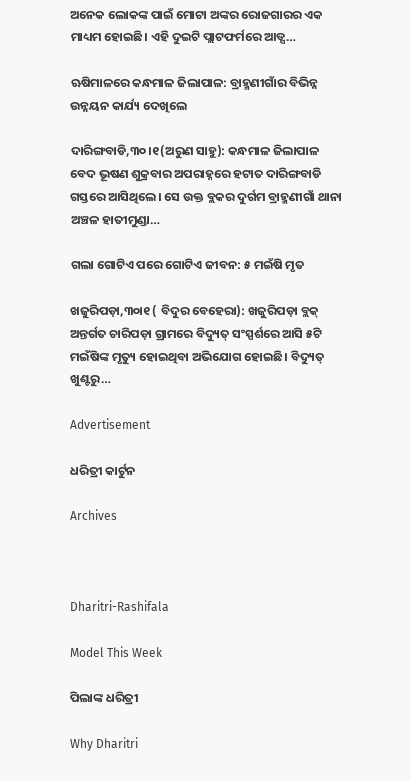ଅନେକ ଲୋକଙ୍କ ପାଇଁ ମୋଟା ଅଙ୍କର ରୋଜଗାରର ଏକ ମାଧ୍ୟମ ହୋଇଛି। ଏହି ଦୁଇଟି ପ୍ଲାଟଫର୍ମରେ ଆଡ୍ସ…

ଋଷିମାଳରେ କନ୍ଧମାଳ ଜିଲାପାଳ: ବ୍ରାହ୍ମଣୀଗାଁର ବିଭିନ୍ନ ଉନ୍ନୟନ କାର୍ଯ୍ୟ ଦେଖିଲେ

ଦାରିଙ୍ଗବାଡି,୩୦।୧(ଅରୁଣ ସାହୁ): କନ୍ଧମାଳ ଜିଲାପାଳ ବେଦ ଭୂଷଣ ଶୁକ୍ରବାର ଅପରାହ୍ନରେ ହଟାତ ଦାରିଙ୍ଗବାଡି ଗସ୍ତରେ ଆସିଥିଲେ। ସେ ଉକ୍ତ ବ୍ଲକର ଦୁର୍ଗମ ବ୍ରାହ୍ମଣୀଗାଁ ଥାନା ଅଞ୍ଚଳ ହାତୀମୁଣ୍ଡା…

ଗଲା ଗୋଟିଏ ପରେ ଗୋଟିଏ ଜୀବନ: ୫ ମଇଁଷି ମୃତ

ଖଜୁରିପଡ଼ା,୩୦ା୧ ( ବିଦୁର ବେହେରା): ଖଜୁରିପଡ଼ା ବ୍ଲକ୍‌ ଅନ୍ତର୍ଗତ ଚାରିପଡ଼ା ଗ୍ରାମରେ ବିଦ୍ୟୁତ୍‌ ସଂସ୍ପର୍ଶରେ ଆସି ୫ଟି ମଇଁଷିଙ୍କ ମୃତ୍ୟୁ ହୋଇଥିବା ଅଭିଯୋଗ ହୋଇଛି। ବିଦ୍ୟୁତ୍‌ ଖୁଣ୍ଟରୁ…

Advertisement

ଧରିତ୍ରୀ କାର୍ଟୁନ

Archives



Dharitri-Rashifala

Model This Week

ପିଲାଙ୍କ ଧରିତ୍ରୀ

Why Dharitri